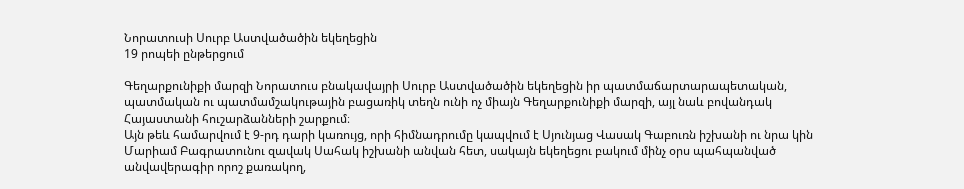Նորատուսի Սուրբ Աստվածածին եկեղեցին
19 րոպեի ընթերցում

Գեղարքունիքի մարզի Նորատուս բնակավայրի Սուրբ Աստվածածին եկեղեցին իր պատմաճարտարապետական, պատմական ու պատմամշակութային բացառիկ տեղն ունի ոչ միայն Գեղարքունիքի մարզի, այլ նաև բովանդակ Հայաստանի հուշարձանների շարքում։
Այն թեև համարվում է 9-րդ դարի կառույց, որի հիմնադրումը կապվում է Սյունյաց Վասակ Գաբուռն իշխանի ու նրա կին Մարիամ Բագրատունու զավակ Սահակ իշխանի անվան հետ, սակայն եկեղեցու բակում մինչ օրս պահպանված անվավերագիր որոշ քառակող,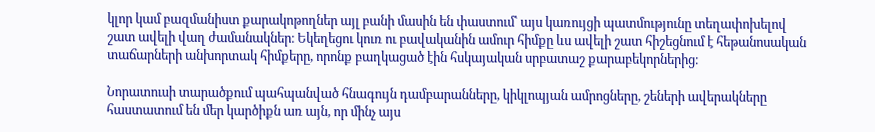կլոր կամ բազմանիստ քարակոթողներ այլ բանի մասին են փաստում՝ այս կառույցի պատմությունը տեղափոխելով շատ ավելի վաղ ժամանակներ։ Եկեղեցու կուռ ու բավականին ամուր հիմքը ևս ավելի շատ հիշեցնում է հեթանոսական տաճարների անխորտակ հիմքերը, որոնք բաղկացած էին հսկայական սրբատաշ քարաբեկորներից։

Նորատուսի տարածքում պահպանված հնագույն դամբարանները, կիկլոպյան ամրոցները, շեների ավերակները հաստատում են մեր կարծիքն առ այն, որ մինչ այս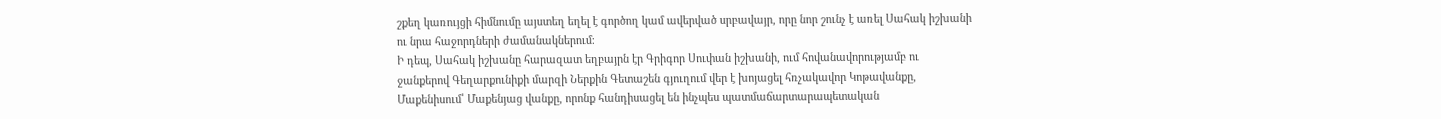շքեղ կառույցի հիմնումը այստեղ եղել է գործող կամ ավերված սրբավայր, որը նոր շունչ է առել Սահակ իշխանի ու նրա հաջորդների ժամանակներում։
Ի դեպ, Սահակ իշխանը հարազատ եղբայրն էր Գրիգոր Սուփան իշխանի, ում հովանավորությամբ ու ջանքերով Գեղարքունիքի մարզի Ներքին Գետաշեն գյուղում վեր է խոյացել հռչակավոր Կոթավանքը, Մաքենիսում՝ Մաքենյաց վանքը, որոնք հանդիսացել են ինչպես պատմաճարտարապետական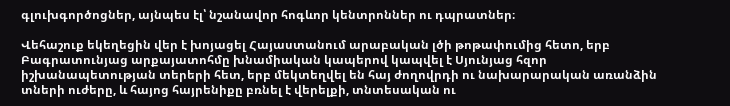գլուխգործոցներ, այնպես էլ՝ նշանավոր հոգևոր կենտրոններ ու դպրատներ։

Վեհաշուք եկեղեցին վեր է խոյացել Հայաստանում արաբական լծի թոթափումից հետո, երբ Բագրատունյաց արքայատոհմը խնամիական կապերով կապվել է Սյունյաց հզոր իշխանապետության տերերի հետ, երբ մեկտեղվել են հայ ժողովրդի ու նախարարական առանձին տների ուժերը, և հայոց հայրենիքը բռնել է վերելքի, տնտեսական ու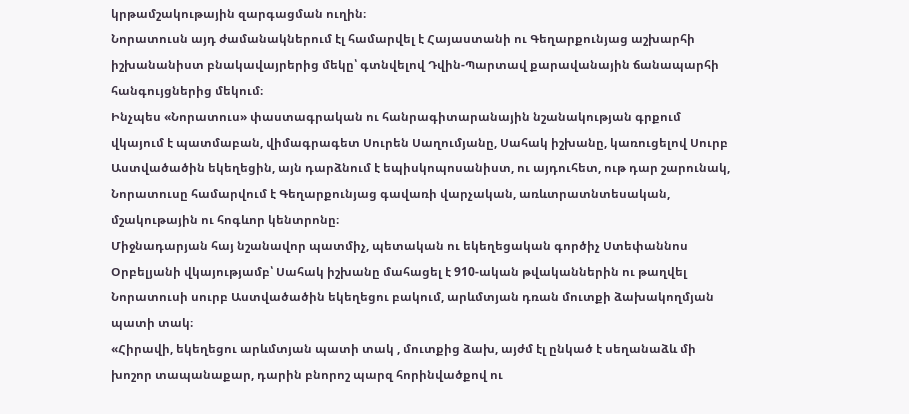կրթամշակութային զարգացման ուղին։
Նորատուսն այդ ժամանակներում էլ համարվել է Հայաստանի ու Գեղարքունյաց աշխարհի իշխանանիստ բնակավայրերից մեկը՝ գտնվելով Դվին-Պարտավ քարավանային ճանապարհի հանգույցներից մեկում։
Ինչպես «Նորատուս» փաստագրական ու հանրագիտարանային նշանակության գրքում վկայում է պատմաբան, վիմագրագետ Սուրեն Սաղումյանը, Սահակ իշխանը, կառուցելով Սուրբ Աստվածածին եկեղեցին, այն դարձնում է եպիսկոպոսանիստ, ու այդուհետ, ութ դար շարունակ, Նորատուսը համարվում է Գեղարքունյաց գավառի վարչական, առևտրատնտեսական, մշակութային ու հոգևոր կենտրոնը։
Միջնադարյան հայ նշանավոր պատմիչ, պետական ու եկեղեցական գործիչ Ստեփաննոս Օրբելյանի վկայությամբ՝ Սահակ իշխանը մահացել է 910-ական թվականներին ու թաղվել Նորատուսի սուրբ Աստվածածին եկեղեցու բակում, արևմտյան դռան մուտքի ձախակողմյան պատի տակ։
«Հիրավի, եկեղեցու արևմտյան պատի տակ , մուտքից ձախ, այժմ էլ ընկած է սեղանաձև մի խոշոր տապանաքար, դարին բնորոշ պարզ հորինվածքով ու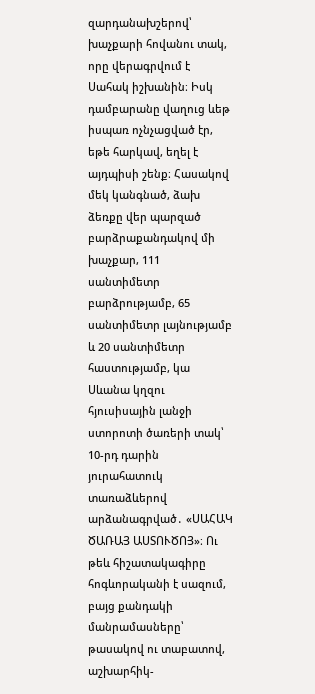զարդանախշերով՝ խաչքարի հովանու տակ, որը վերագրվում է Սահակ իշխանին։ Իսկ դամբարանը վաղուց ևեթ իսպառ ոչնչացված էր, եթե հարկավ, եղել է այդպիսի շենք։ Հասակով մեկ կանգնած, ձախ ձեռքը վեր պարզած բարձրաքանդակով մի խաչքար, 111 սանտիմետր բարձրությամբ, 65 սանտիմետր լայնությամբ և 20 սանտիմետր հաստությամբ, կա Սևանա կղզու հյուսիսային լանջի ստորոտի ծառերի տակ՝ 10-րդ դարին յուրահատուկ տառաձևերով արձանագրված․ «ՍԱՀԱԿ ԾԱՌԱՅ ԱՍՏՈՒԾՈՅ»։ Ու թեև հիշատակագիրը հոգևորականի է սազում, բայց քանդակի մանրամասները՝ թասակով ու տաբատով, աշխարհիկ-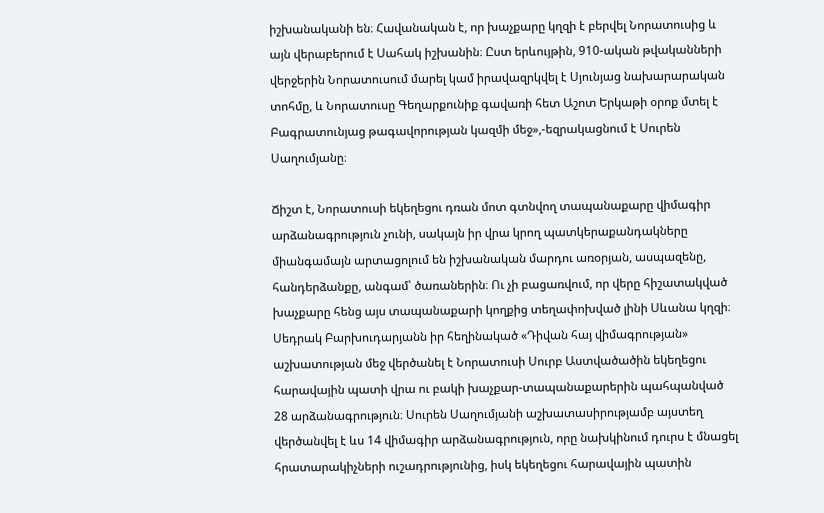իշխանականի են։ Հավանական է, որ խաչքարը կղզի է բերվել Նորատուսից և այն վերաբերում է Սահակ իշխանին։ Ըստ երևույթին, 910-ական թվականների վերջերին Նորատուսում մարել կամ իրավազրկվել է Սյունյաց նախարարական տոհմը, և Նորատուսը Գեղարքունիք գավառի հետ Աշոտ Երկաթի օրոք մտել է Բագրատունյաց թագավորության կազմի մեջ»,-եզրակացնում է Սուրեն Սաղումյանը։

Ճիշտ է, Նորատուսի եկեղեցու դռան մոտ գտնվող տապանաքարը վիմագիր արձանագրություն չունի, սակայն իր վրա կրող պատկերաքանդակները միանգամայն արտացոլում են իշխանական մարդու առօրյան, ասպազենը, հանդերձանքը, անգամ՝ ծառաներին։ Ու չի բացառվում, որ վերը հիշատակված խաչքարը հենց այս տապանաքարի կողքից տեղափոխված լինի Սևանա կղզի։
Սեդրակ Բարխուդարյանն իր հեղինակած «Դիվան հայ վիմագրության» աշխատության մեջ վերծանել է Նորատուսի Սուրբ Աստվածածին եկեղեցու հարավային պատի վրա ու բակի խաչքար-տապանաքարերին պահպանված 28 արձանագրություն։ Սուրեն Սաղումյանի աշխատասիրությամբ այստեղ վերծանվել է ևս 14 վիմագիր արձանագրություն, որը նախկինում դուրս է մնացել հրատարակիչների ուշադրությունից, իսկ եկեղեցու հարավային պատին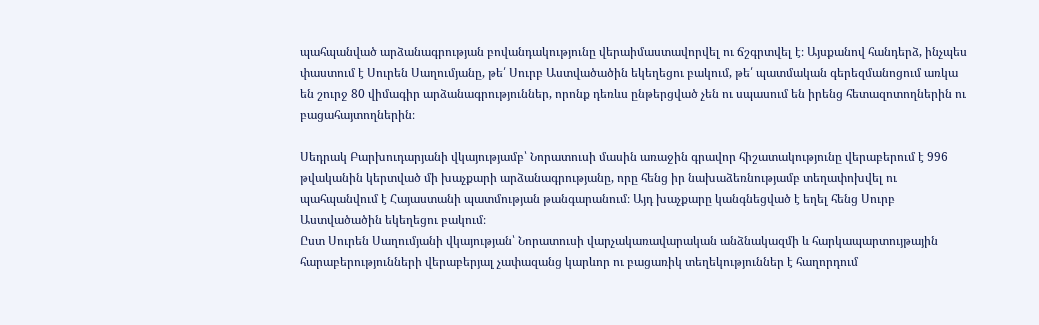պահպանված արձանագրության բովանդակությունը վերաիմաստավորվել ու ճշգրտվել է։ Այսքանով հանդերձ, ինչպես փաստում է Սուրեն Սաղումյանը, թե՛ Սուրբ Աստվածածին եկեղեցու բակում, թե՛ պատմական գերեզմանոցում առկա են շուրջ 80 վիմագիր արձանագրություններ, որոնք դեռևս ընթերցված չեն ու սպասում են իրենց հետազոտողներին ու բացահայտողներին։

Սեդրակ Բարխուդարյանի վկայությամբ՝ Նորատուսի մասին առաջին գրավոր հիշատակությունը վերաբերում է 996 թվականին կերտված մի խաչքարի արձանագրությանը, որը հենց իր նախաձեռնությամբ տեղափոխվել ու պահպանվում է Հայաստանի պատմության թանգարանում։ Այդ խաչքարը կանգնեցված է եղել հենց Սուրբ Աստվածածին եկեղեցու բակում։
Ըստ Սուրեն Սաղումյանի վկայության՝ Նորատուսի վարչակառավարական անձնակազմի և հարկապարտույթային հարաբերությունների վերաբերյալ չափազանց կարևոր ու բացառիկ տեղեկություններ է հաղորդում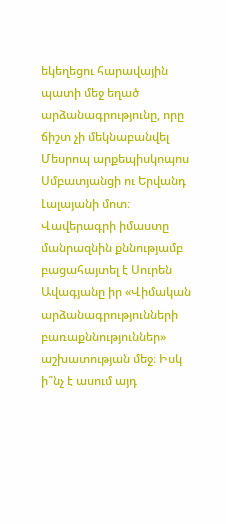եկեղեցու հարավային պատի մեջ եղած արձանագրությունը, որը ճիշտ չի մեկնաբանվել Մեսրոպ արքեպիսկոպոս Սմբատյանցի ու Երվանդ Լալայանի մոտ։ Վավերագրի իմաստը մանրազնին քննությամբ բացահայտել է Սուրեն Ավագյանը իր «Վիմական արձանագրությունների բառաքննություններ» աշխատության մեջ։ Իսկ ի՞նչ է ասում այդ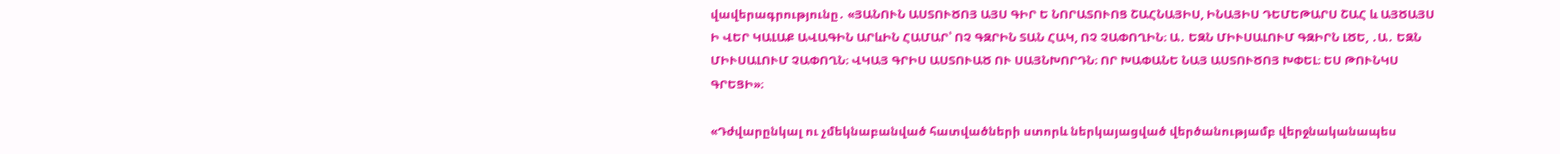վավերագրությունը․ «ՅԱՆՈՒՆ ԱՍՏՈՒԾՈՅ ԱՅՍ ԳԻՐ Ե ՆՈՐԱՏՈՒՈՑ ՇԱՀՆԱՅԻՍ, ԻՆԱՅԻՍ ԴԵՄԵԹԱՐՍ ՇԱՀ և ԱՅԾԱՅՍ Ի ՎԵՐ ԿԱԼԱՔ ԱՎԱԳԻՆ ԱՐևԻՆ ՀԱՄԱՐ՝ ՈՉ ԳԶՐԻՆ ՏԱՆ ՀԱԿ, ՈՉ ՉԱՓՈՂԻՆ։ Ա․ ԵԶՆ ՄԻՒՍԱԼՈՒՄ ԳԶԻՐՆ ԼԾԵ, ․Ա․ ԵԶՆ ՄԻՒՍԱԼՈՒՄ ՉԱՓՈՂՆ։ ՎԿԱՅ ԳՐԻՍ ԱՍՏՈՒԱԾ ՈՒ ՍԱՅՆԽՈՐԴՆ։ ՈՐ ԽԱՓԱՆԵ ՆԱՅ ԱՍՏՈՒԾՈՅ ԽՓԵԼ։ ԵՍ ԹՈՒՆԿՍ ԳՐԵՑԻ»։

«Դժվարընկալ ու չմեկնաբանված հատվածների ստորև ներկայացված վերծանությամբ վերջնականապես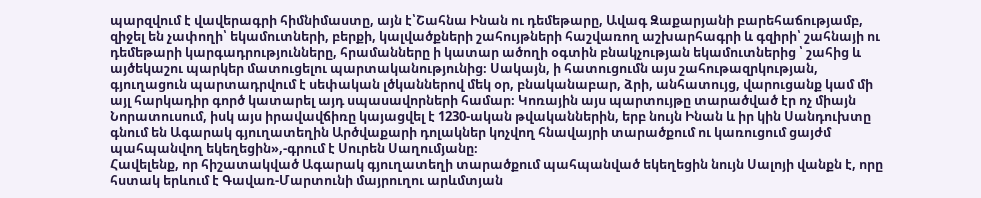պարզվում է վավերագրի հիմնիմաստը, այն է՝Շահնա Ինան ու դեմեթարը, Ավագ Զաքարյանի բարեհաճությամբ, զիջել են չափողի՝ եկամուտների, բերքի, կալվածքների շահույթների հաշվառող աշխարհագրի և գզիրի՝ շահնայի ու դեմեթարի կարգադրությունները, հրամանները ի կատար ածողի օգտին բնակչության եկամուտներից ՝ շահից և այծեկաշու պարկեր մատուցելու պարտականությունից։ Սակայն, ի հատուցումն այս շահութազրկության, գյուղացուն պարտադրվում է սեփական լծկաններով մեկ օր, բնականաբար, ձրի, անհատույց, վարուցանք կամ մի այլ հարկադիր գործ կատարել այդ սպասավորների համար։ Կոռային այս պարտույթը տարածված էր ոչ միայն Նորատուսում, իսկ այս իրավավճիռը կայացվել է 1230-ական թվականներին, երբ նույն Ինան և իր կին Սանդուխտը գնում են Ագարակ գյուղատեղին Արծվաքարի դոլակներ կոչվող հնավայրի տարածքում ու կառուցում ցայժմ պահպանվող եկեղեցին»,-գրում է Սուրեն Սաղումյանը։
Հավելենք, որ հիշատակված Ագարակ գյուղատեղի տարածքում պահպանված եկեղեցին նույն Սալոյի վանքն է, որը հստակ երևում է Գավառ-Մարտունի մայրուղու արևմտյան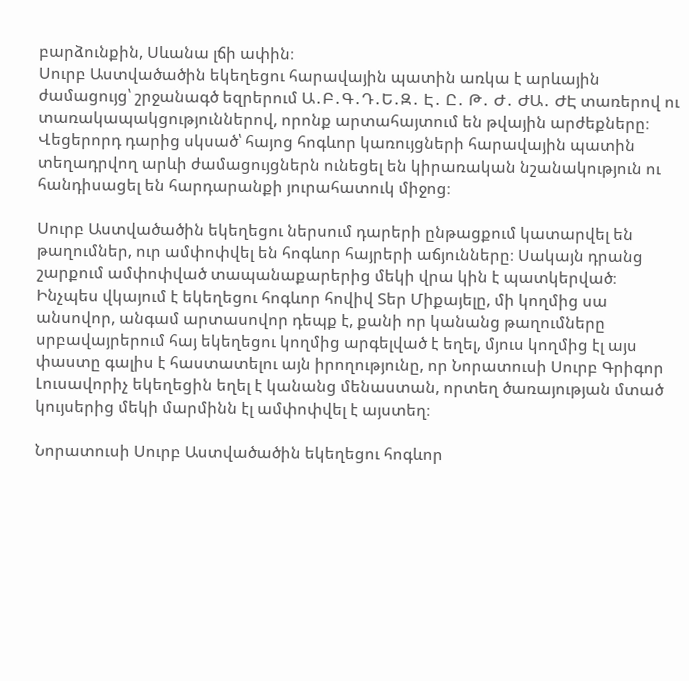բարձունքին, Սևանա լճի ափին։
Սուրբ Աստվածածին եկեղեցու հարավային պատին առկա է արևային ժամացույց՝ շրջանագծ եզրերում Ա․Բ․Գ․Դ․Ե․Զ․ Է․ Ը․ Թ․ Ժ․ ԺԱ․ ԺԷ տառերով ու տառակապակցություններով, որոնք արտահայտում են թվային արժեքները։ Վեցերորդ դարից սկսած՝ հայոց հոգևոր կառույցների հարավային պատին տեղադրվող արևի ժամացույցներն ունեցել են կիրառական նշանակություն ու հանդիսացել են հարդարանքի յուրահատուկ միջոց։

Սուրբ Աստվածածին եկեղեցու ներսում դարերի ընթացքում կատարվել են թաղումներ, ուր ամփոփվել են հոգևոր հայրերի աճյունները։ Սակայն դրանց շարքում ամփոփված տապանաքարերից մեկի վրա կին է պատկերված։ Ինչպես վկայում է եկեղեցու հոգևոր հովիվ Տեր Միքայելը, մի կողմից սա անսովոր, անգամ արտասովոր դեպք է, քանի որ կանանց թաղումները սրբավայրերում հայ եկեղեցու կողմից արգելված է եղել, մյուս կողմից էլ այս փաստը գալիս է հաստատելու այն իրողությունը, որ Նորատուսի Սուրբ Գրիգոր Լուսավորիչ եկեղեցին եղել է կանանց մենաստան, որտեղ ծառայության մտած կույսերից մեկի մարմինն էլ ամփոփվել է այստեղ։

Նորատուսի Սուրբ Աստվածածին եկեղեցու հոգևոր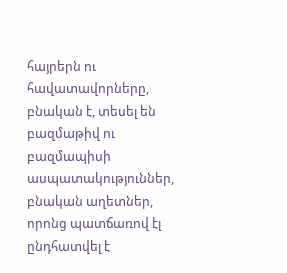հայրերն ու հավատավորները, բնական է, տեսել են բազմաթիվ ու բազմապիսի ասպատակություններ, բնական աղետներ, որոնց պատճառով էլ ընդհատվել է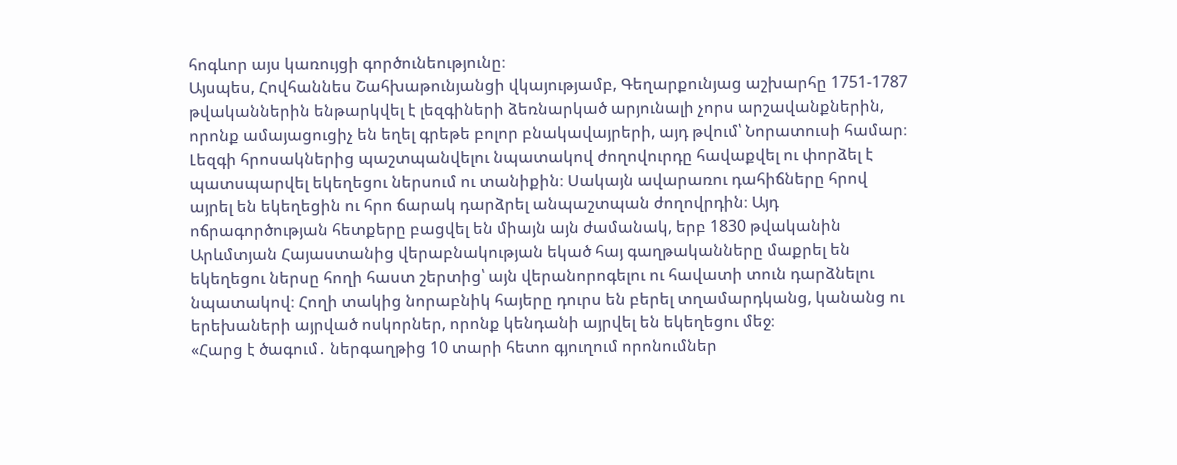հոգևոր այս կառույցի գործունեությունը։
Այսպես, Հովհաննես Շահխաթունյանցի վկայությամբ, Գեղարքունյաց աշխարհը 1751-1787 թվականներին ենթարկվել է լեզգիների ձեռնարկած արյունալի չորս արշավանքներին, որոնք ամայացուցիչ են եղել գրեթե բոլոր բնակավայրերի, այդ թվում՝ Նորատուսի համար։ Լեզգի հրոսակներից պաշտպանվելու նպատակով ժողովուրդը հավաքվել ու փորձել է պատսպարվել եկեղեցու ներսում ու տանիքին։ Սակայն ավարառու դահիճները հրով այրել են եկեղեցին ու հրո ճարակ դարձրել անպաշտպան ժողովրդին։ Այդ ոճրագործության հետքերը բացվել են միայն այն ժամանակ, երբ 1830 թվականին Արևմտյան Հայաստանից վերաբնակության եկած հայ գաղթականները մաքրել են եկեղեցու ներսը հողի հաստ շերտից՝ այն վերանորոգելու ու հավատի տուն դարձնելու նպատակով։ Հողի տակից նորաբնիկ հայերը դուրս են բերել տղամարդկանց, կանանց ու երեխաների այրված ոսկորներ, որոնք կենդանի այրվել են եկեղեցու մեջ։
«Հարց է ծագում․ ներգաղթից 10 տարի հետո գյուղում որոնումներ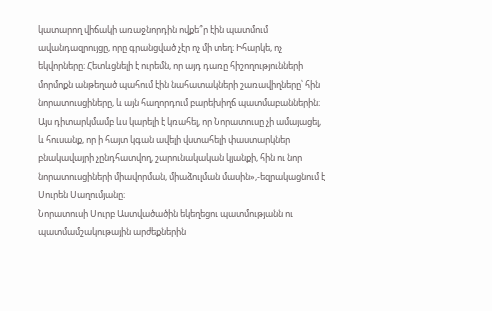կատարող վիճակի առաջնորդին ովքե՞ր էին պատմում ավանդազրույցը, որը գրանցված չէր ոչ մի տեղ։ Իհարկե, ոչ եկվորները։ Հետևցնելի է ուրեմն, որ այդ դառը հիշողությունների մորմոքն անթեղած պահում էին նահատակների շառավիղները՝ հին նորատուսցիները, և այն հաղորդում բարեխիղճ պատմաբաններին։ Այս դիտարկմամբ ևս կարելի է կռահել, որ Նորատուսը չի ամայացել, և հուսանք, որ ի հայտ կգան ավելի վստահելի փաստարկներ բնակավայրի չընդհատվող, շարունակական կյանքի, հին ու նոր նորատուսցիների միավորման, միաձուլման մասին»,-եզրակացնում է Սուրեն Սաղումյանը։
Նորատուսի Սուրբ Աստվածածին եկեղեցու պատմությանն ու պատմամշակութային արժեքներին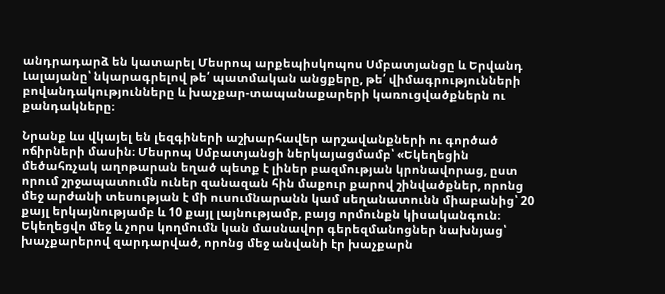անդրադարձ են կատարել Մեսրոպ արքեպիսկոպոս Սմբատյանցը և Երվանդ Լալայանը՝ նկարագրելով թե՛ պատմական անցքերը, թե՛ վիմագրությունների բովանդակությունները և խաչքար-տապանաքարերի կառուցվածքներն ու քանդակները։

Նրանք ևս վկայել են լեզգիների աշխարհավեր արշավանքների ու գործած ոճիրների մասին։ Մեսրոպ Սմբատյանցի ներկայացմամբ՝ «Եկեղեցին մեծահռչակ աղոթարան եղած պետք է լիներ բազմության կրոնավորաց, ըստ որում շրջապատումն ուներ զանազան հին մաքուր քարով շինվածքներ, որոնց մեջ արժանի տեսության է մի ուսումնարանն կամ սեղանատունն միաբանից՝ 20 քայլ երկայնությամբ և 10 քայլ լայնությամբ, բայց որմունքն կիսականգուն։ Եկեղեցվո մեջ և չորս կողմումն կան մասնավոր գերեզմանոցներ նախնյաց՝ խաչքարերով զարդարված, որոնց մեջ անվանի էր խաչքարն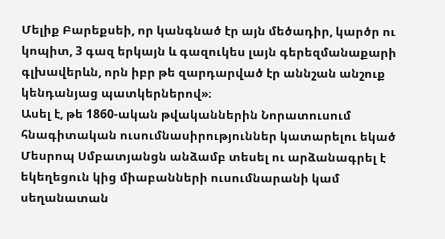Մելիք Բարեքսեի, որ կանգնած էր այն մեծադիր, կարծր ու կոպիտ, 3 գազ երկայն և գազուկես լայն գերեզմանաքարի գլխավերևն, որն իբր թե զարդարված էր աննշան անշուք կենդանյաց պատկերներով»։
Ասել է, թե 1860-ական թվականներին Նորատուսում հնագիտական ուսումնասիրություններ կատարելու եկած Մեսրոպ Սմբատյանցն անձամբ տեսել ու արձանագրել է եկեղեցուն կից միաբանների ուսումնարանի կամ սեղանատան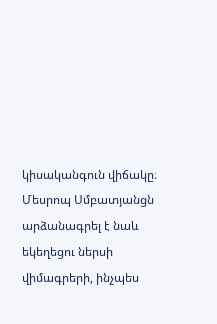կիսականգուն վիճակը։
Մեսրոպ Սմբատյանցն արձանագրել է նաև եկեղեցու ներսի վիմագրերի, ինչպես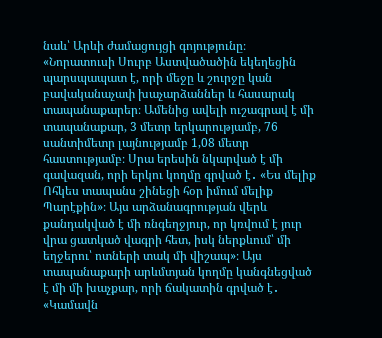նաև՝ Արևի ժամացույցի գոյությունը։
«Նորատուսի Սուրբ Աստվածածին եկեղեցին պարսպապատ է, որի մեջը և շուրջը կան բավականաչափ խաչարձաններ և հասարակ տապանաքարեր։ Ամենից ավելի ուշագրավ է մի տապանաքար, 3 մետր երկարությամբ, 76 սանտիմետր լայնությամբ 1,08 մետր հաստությամբ։ Սրա երեսին նկարված է մի գավազան, որի երկու կողմը գրված է․ «Ես մելիք Ոհկես տապանս շինեցի հօր իմում մելիք Պարէքին»։ Այս արձանագրության վերև քանդակված է մի ռնգեղջյուր, որ կռվում է յուր վրա ցատկած վագրի հետ, իսկ ներքևում՝ մի եղջերու՝ ոտների տակ մի վիշապ»։ Այս տապանաքարի արևմտյան կողմը կանգնեցված է մի մի խաչքար, որի ճակատին գրված է․ «Կամավն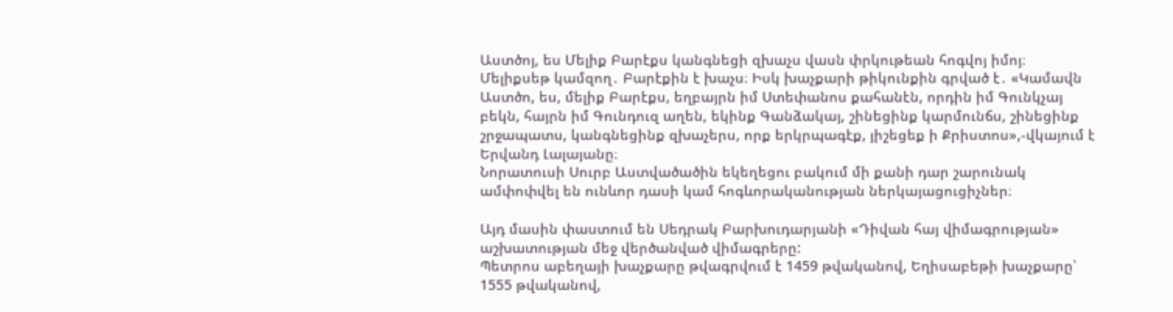Աստծոյ, ես Մելիք Բարէքս կանգնեցի զխաչս վասն փրկութեան հոգվոյ իմոյ։ Մելիքսեթ կամզող․ Բարէքին է խաչս։ Իսկ խաչքարի թիկունքին գրված է․ «Կամավն Աստծո, ես, մելիք Բարէքս, եղբայրն իմ Ստեփանոս քահանէն, որդին իմ Գունկչայ բեկն, հայրն իմ Գունդուզ աղեն, եկինք Գանձակայ, շինեցինք կարմունճս, շինեցինք շրջապատս, կանգնեցինք զխաչերս, որք երկրպագէք, յիշեցեք ի Քրիստոս»,-վկայում է Երվանդ Լալայանը։
Նորատուսի Սուրբ Աստվածածին եկեղեցու բակում մի քանի դար շարունակ ամփոփվել են ունևոր դասի կամ հոգևորականության ներկայացուցիչներ։

Այդ մասին փաստում են Սեդրակ Բարխուդարյանի «Դիվան հայ վիմագրության» աշխատության մեջ վերծանված վիմագրերը:
Պետրոս աբեղայի խաչքարը թվագրվում է 1459 թվականով, Եղիսաբեթի խաչքարը՝ 1555 թվականով,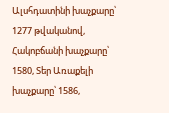Ալսհդատինի խաչքարը՝ 1277 թվականով, Հակոբճանի խաչքարը՝ 1580, Տեր Առաքելի խաչքարը՝ 1586,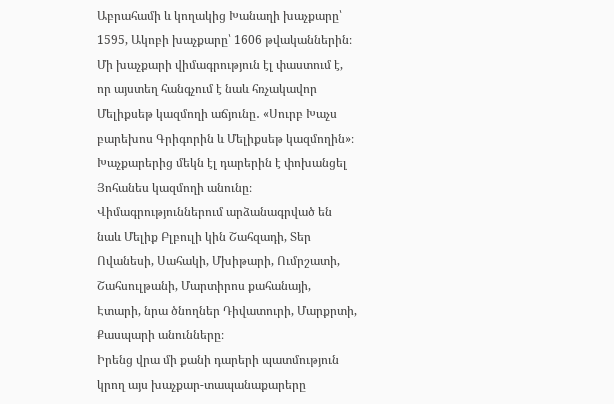Աբրահամի և կողակից Խանաղի խաչքարը՝ 1595, Ակոբի խաչքարը՝ 1606 թվականներին։ Մի խաչքարի վիմագրություն էլ փաստում է, որ այստեղ հանգչում է նաև հռչակավոր Մելիքսեթ կազմողի աճյունը․ «Սուրբ Խաչս բարեխոս Գրիգորին և Մելիքսեթ կազմողին»։
Խաչքարերից մեկն էլ դարերին է փոխանցել Յոհանես կազմողի անունը։
Վիմագրություններում արձանագրված են նաև Մելիք Բլբուլի կին Շահզադի, Տեր Ովանեսի, Սահակի, Մխիթարի, Ումրշատի, Շահսուլթանի, Մարտիրոս քահանայի, Էտարի, նրա ծնողներ Դիվատուրի, Մարքրտի, Քասպարի անունները։
Իրենց վրա մի քանի դարերի պատմություն կրող այս խաչքար-տապանաքարերը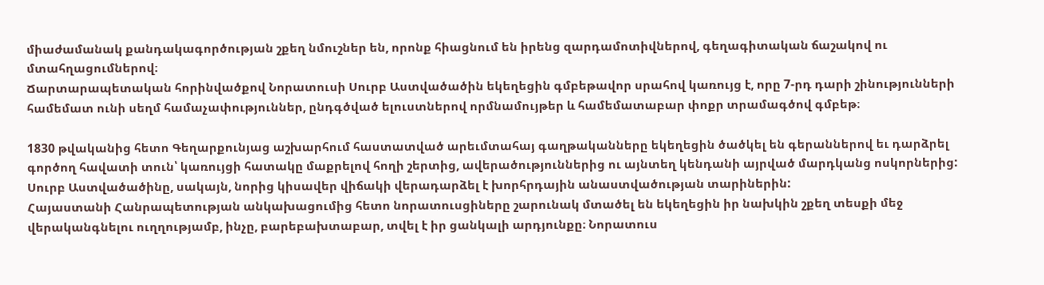միաժամանակ քանդակագործության շքեղ նմուշներ են, որոնք հիացնում են իրենց զարդամոտիվներով, գեղագիտական ճաշակով ու մտահղացումներով։
Ճարտարապետական հորինվածքով Նորատուսի Սուրբ Աստվածածին եկեղեցին գմբեթավոր սրահով կառույց է, որը 7-րդ դարի շինությունների համեմատ ունի սեղմ համաչափություններ, ընդգծված ելուստներով որմնամույթեր և համեմատաբար փոքր տրամագծով գմբեթ։

1830 թվականից հետո Գեղարքունյաց աշխարհում հաստատված արեւմտահայ գաղթականները եկեղեցին ծածկել են գերաններով եւ դարձրել գործող հավատի տուն՝ կառույցի հատակը մաքրելով հողի շերտից, ավերածություններից ու այնտեղ կենդանի այրված մարդկանց ոսկորներից:
Սուրբ Աստվածածինը, սակայն, նորից կիսավեր վիճակի վերադարձել է խորհրդային անաստվածության տարիներին:
Հայաստանի Հանրապետության անկախացումից հետո նորատուսցիները շարունակ մտածել են եկեղեցին իր նախկին շքեղ տեսքի մեջ վերականգնելու ուղղությամբ, ինչը, բարեբախտաբար, տվել է իր ցանկալի արդյունքը։ Նորատուս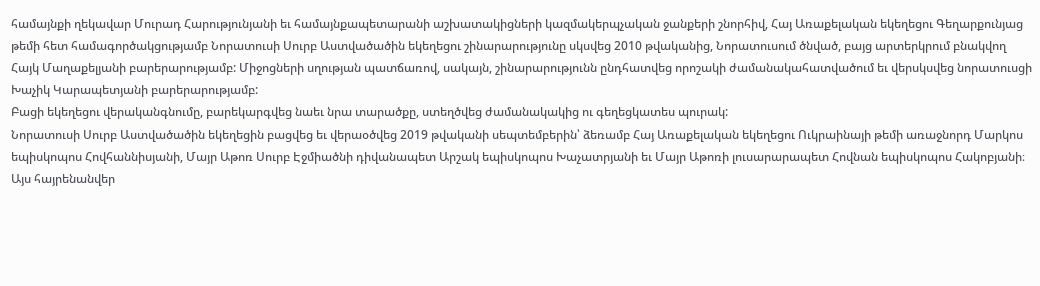համայնքի ղեկավար Մուրադ Հարությունյանի եւ համայնքապետարանի աշխատակիցների կազմակերպչական ջանքերի շնորհիվ, Հայ Առաքելական եկեղեցու Գեղարքունյաց թեմի հետ համագործակցությամբ Նորատուսի Սուրբ Աստվածածին եկեղեցու շինարարությունը սկսվեց 2010 թվականից, Նորատուսում ծնված, բայց արտերկրում բնակվող Հայկ Մաղաքելյանի բարերարությամբ: Միջոցների սղության պատճառով, սակայն, շինարարությունն ընդհատվեց որոշակի ժամանակահատվածում եւ վերսկսվեց նորատուսցի Խաչիկ Կարապետյանի բարերարությամբ:
Բացի եկեղեցու վերականգնումը, բարեկարգվեց նաեւ նրա տարածքը, ստեղծվեց ժամանակակից ու գեղեցկատես պուրակ:
Նորատուսի Սուրբ Աստվածածին եկեղեցին բացվեց եւ վերաօծվեց 2019 թվականի սեպտեմբերին՝ ձեռամբ Հայ Առաքելական եկեղեցու Ուկրաինայի թեմի առաջնորդ Մարկոս եպիսկոպոս Հովհաննիսյանի, Մայր Աթոռ Սուրբ Էջմիածնի դիվանապետ Արշակ եպիսկոպոս Խաչատրյանի եւ Մայր Աթոռի լուսարարապետ Հովնան եպիսկոպոս Հակոբյանի։
Այս հայրենանվեր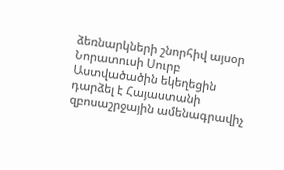ձեռնարկների շնորհիվ այսօր Նորատուսի Սուրբ Աստվածածին եկեղեցին դարձել է Հայաստանի զբոսաշրջային ամենագրավիչ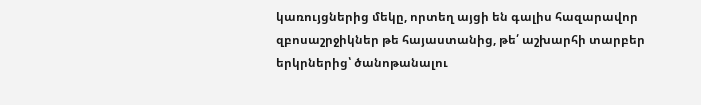կառույցներից մեկը, որտեղ այցի են գալիս հազարավոր զբոսաշրջիկներ թե հայաստանից, թե՛ աշխարհի տարբեր երկրներից՝ ծանոթանալու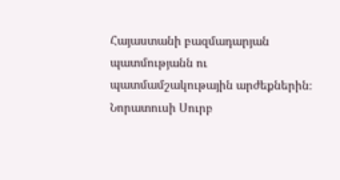Հայաստանի բազմադարյան պատմությանն ու պատմամշակութային արժեքներին։
Նորատուսի Սուրբ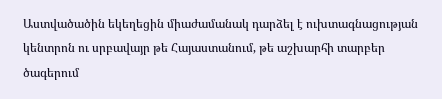Աստվածածին եկեղեցին միաժամանակ դարձել է ուխտագնացության կենտրոն ու սրբավայր թե Հայաստանում, թե աշխարհի տարբեր ծագերում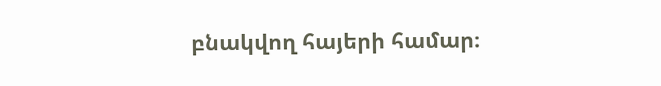բնակվող հայերի համար։